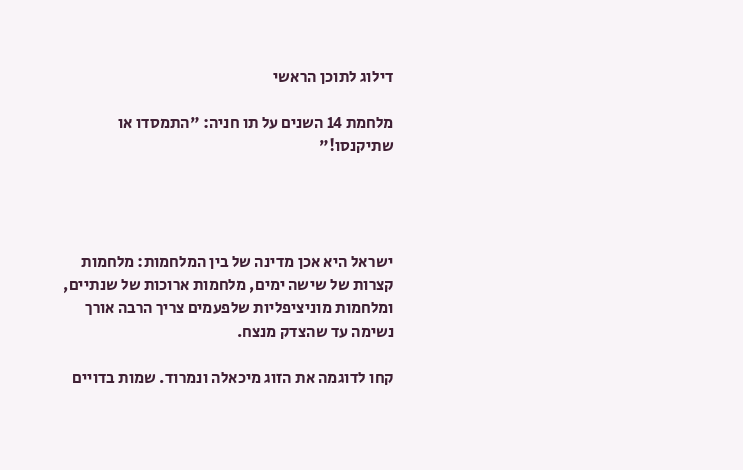דילוג לתוכן הראשי

מלחמת 14 השנים על תו חניה: "התמסדו או שתיקנסו!"




ישראל היא אכן מדינה של בין המלחמות: מלחמות קצרות של שישה ימים, מלחמות ארוכות של שנתיים, ומלחמות מוניציפליות שלפעמים צריך הרבה אורך נשימה עד שהצדק מנצח.

קחו לדוגמה את הזוג מיכאלה ונמרוד. שמות בדויים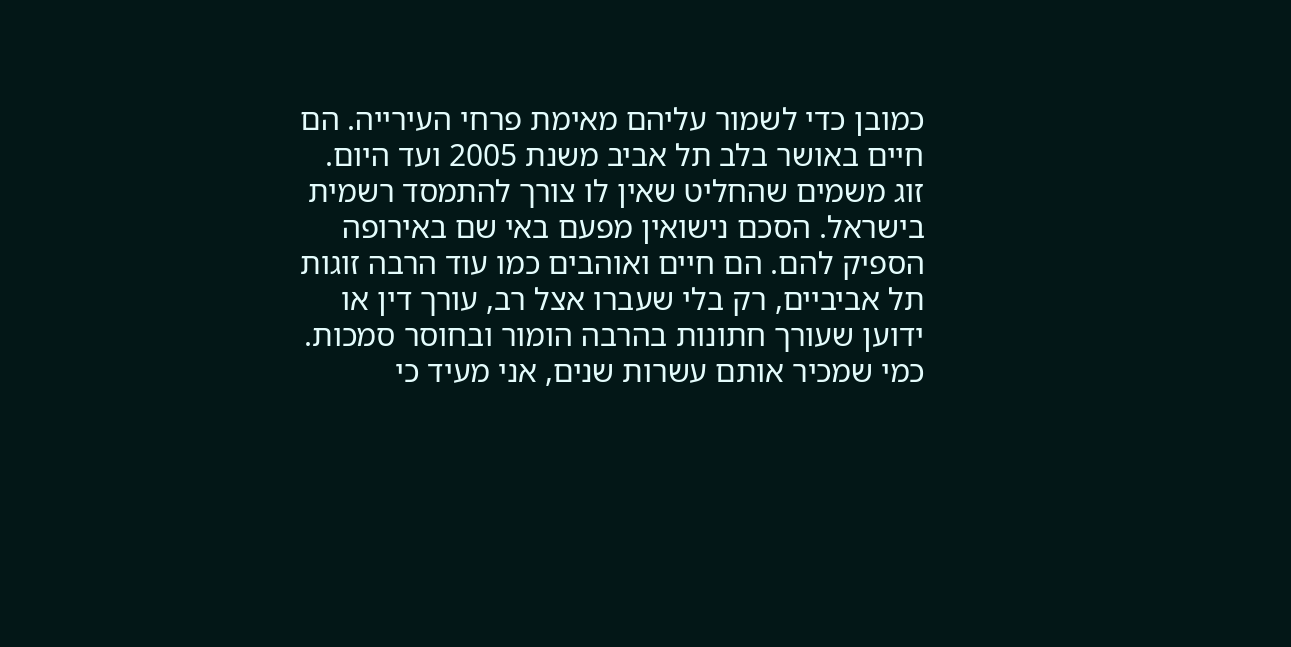כמובן כדי לשמור עליהם מאימת פרחי העירייה. הם חיים באושר בלב תל אביב משנת 2005 ועד היום. זוג משמים שהחליט שאין לו צורך להתמסד רשמית בישראל. הסכם נישואין מפעם באי שם באירופה הספיק להם. הם חיים ואוהבים כמו עוד הרבה זוגות תל אביביים, רק בלי שעברו אצל רב, עורך דין או ידוען שעורך חתונות בהרבה הומור ובחוסר סמכות. כמי שמכיר אותם עשרות שנים, אני מעיד כי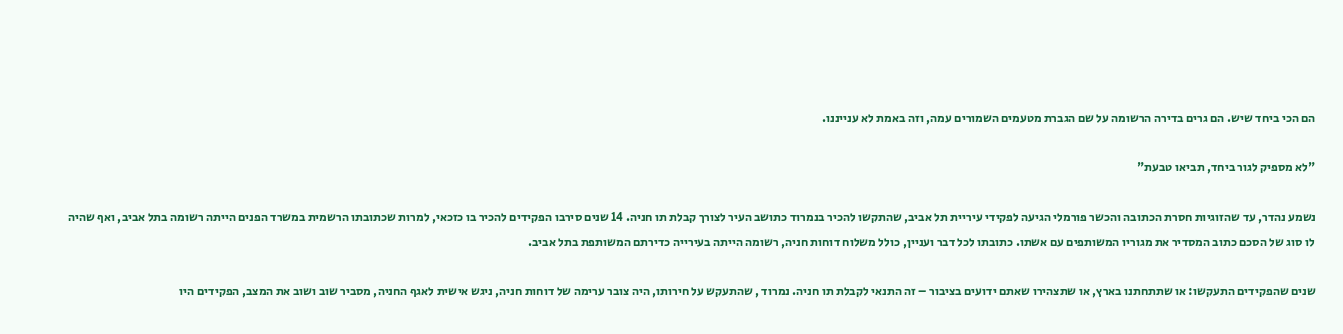הם הכי ביחד שיש. הם גרים בדירה הרשומה על שם הגברת מטעמים השמורים עמה, וזה באמת לא ענייננו.

"לא מספיק לגור ביחד, תביאו טבעת"

נשמע נהדר, עד שהזוגיות חסרת הכתובה והכשר פורמלי הגיעה לפקידי עיריית תל אביב, שהתקשו להכיר בנמרוד כתושב העיר לצורך קבלת תו חניה. 14 שנים סירבו הפקידים להכיר בו כזכאי, למרות שכתובתו הרשמית במשרד הפנים הייתה רשומה בתל אביב, ואף שהיה לו סוג של הסכם כתוב המסדיר את מגוריו המשותפים עם אשתו. כתובתו לכל דבר ועניין, כולל משלוח דוחות חניה, רשומה הייתה בעירייה כדירתם המשותפת בתל אביב.

שנים שהפקידים התעקשו: או שתתחתנו בארץ, או שתצהירו שאתם ידועים בציבור – זה התנאי לקבלת תו חניה. נמרוד , שהתעקש על חירותו, היה צובר ערימה של דוחות חניה, ניגש אישית לאגף החניה, מסביר שוב ושוב את המצב, הפקידים היו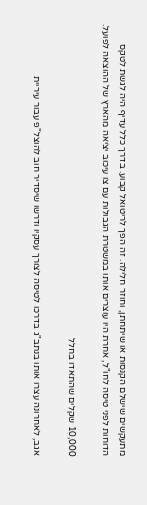מתעקשים שישלם הקנסות או שיתחתן, וחוזר חלילה. זה הפך לריטואל קבוע. בדרך כלל עדיף היה לגשת לטקס הדוחות לפני טיסה לחו"ל, אחרת היו עוצרים אותו במשטרת הגבולות עם צו עיכוב יציאה מהארץ של ההוצאה לפועל.

10,000 שקלים שהתאדו בחלל

אגב, לאחרונה עצרו אותו בנתב"ג בדרכו לטיסה לצורך עסקיו ודרשו שיסדיר חוב להוצל"פ עבור עיריית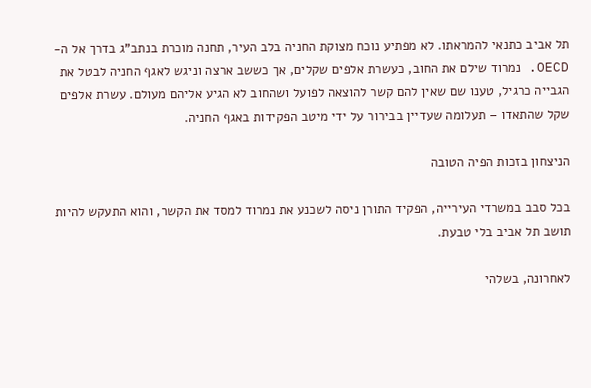תל אביב כתנאי להמראתו. לא מפתיע נוכח מצוקת החניה בלב העיר, תחנה מוכרת בנתב"ג בדרך אל ה-OECD. נמרוד שילם את החוב, כעשרת אלפים שקלים, אך כששב ארצה וניגש לאגף החניה לבטל את הגבייה כרגיל, טענו שם שאין להם קשר להוצאה לפועל ושהחוב לא הגיע אליהם מעולם. עשרת אלפים שקל שהתאדו – תעלומה שעדיין בבירור על ידי מיטב הפקידות באגף החניה.

הניצחון בזכות הפיה הטובה

בכל סבב במשרדי העירייה, הפקיד התורן ניסה לשכנע את נמרוד למסד את הקשר, והוא התעקש להיות תושב תל אביב בלי טבעת.

לאחרונה, בשלהי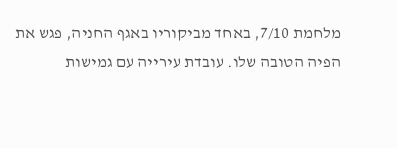מלחמת 7/10, באחד מביקוריו באגף החניה, פגש את הפיה הטובה שלו. עובדת עירייה עם גמישות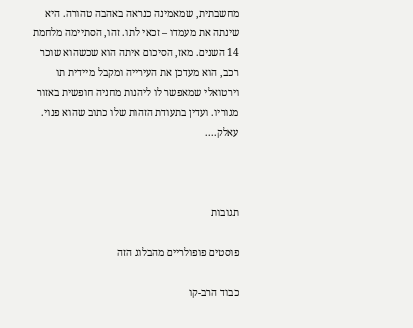מחשבתית, שמאמינה כנראה באהבה טהורה. היא שינתה את מעמדו – זכאי לתו. זהו, הסתיימה מלחמת 14 השנים. מאז, הסיכום איתה הוא שכשהוא שוכר רכב, הוא מעדכן את העירייה ומקבל מיידית תו וירטואלי שמאפשר לו ליהנות מחניה חופשית באזור מגוריו. ועדין בתעודת הזהות שלו כתוב שהוא פנוי. עאלק....



תגובות

פוסטים פופולריים מהבלוג הזה

כבוד הרב-קו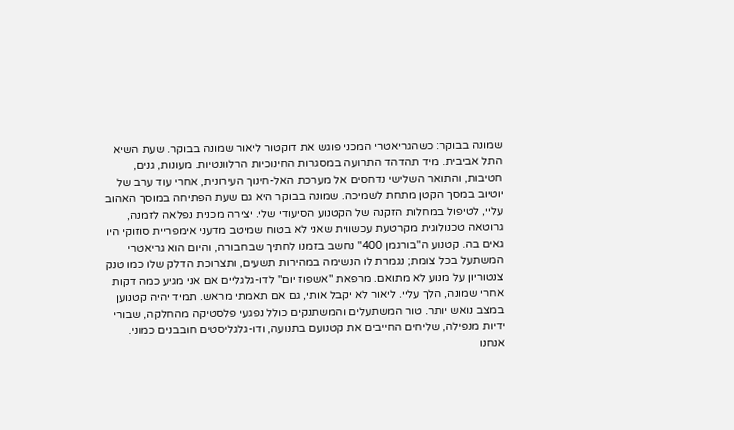שמונה בבוקר: כשהגריאטרי המכני פוגש את דוקטור ליאור שמונה בבוקר. שעת השיא התל אביבית. מיד תהדהד התרועה במסגרות החינוכיות הרלוונטיות. מעונות, גנים, חטיבות, והתואר השלישי נדחסים אל מערכת האל-חינוך העירונית, אחרי עוד ערב של יוטיוב במסך הקטן מתחת לשמיכה. שמונה בבוקר היא גם שעת הפתיחה במוסך האהוב עליי, לטיפול במחלות הזקנה של הקטנוע הסיעודי שלי. יצירה מכנית נפלאה לזמנה, גרוטאה טכנולוגית מקרטעת עכשווית שאני לא בטוח שמיטב מדעני אימפריית סוזוקי היו גאים בה. קטנוע ה"בורגמן 400" נחשב בזמנו לחתיך שבחבורה, והיום הוא גריאטרי המשתעל בכל צומת; נגמרת לו הנשימה במהירות תשעים, ותצרוכת הדלק שלו כמו טנק צנטוריון על מנוע לא מתואם. מרפאת "אשפוז יום" לדו-גלגליים אם אני מגיע כמה דקות אחרי שמונה, הלך עליי. ליאור לא יקבל אותי, גם אם תאמתי מראש. תמיד יהיה קטנוען במצב נואש יותר. טור המשתעלים והמשתנקים כולל נפגעי פלסטיקה מהחלקה, שבורי ידיות מנפילה, שליחים החייבים את קטנועם בתנועה, ודו-גלגליסטים חובבנים כמוני. אנחנו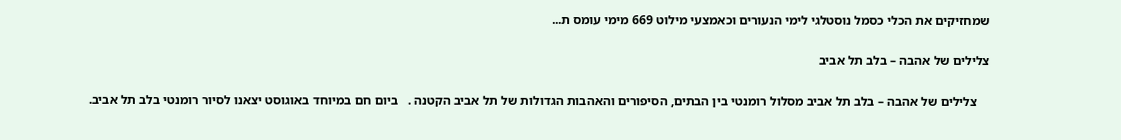שמחזיקים את הכלי כסמל נוסטלגי לימי הנעורים וכאמצעי מילוט 669 מימי עומס ת...

צלילים של אהבה – בלב תל אביב

    צלילים של אהבה – בלב תל אביב מסלול רומנטי בין הבתים, הסיפורים והאהבות הגדולות של תל אביב הקטנה .   ביום חם במיוחד באוגוסט יצאנו לסיור רומנטי בלב תל אביב.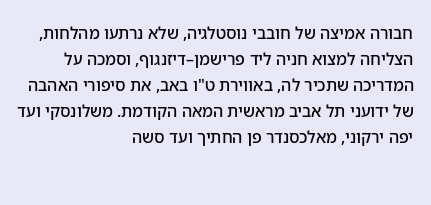חבורה אמיצה של חובבי נוסטלגיה, שלא נרתעו מהלחות, הצליחה למצוא חניה ליד פרישמן–דיזנגוף, וסמכה על המדריכה שתכיר לה, באווירת ט"ו באב, את סיפורי האהבה של ידועני תל אביב מראשית המאה הקודמת. משלונסקי ועד יפה ירקוני, מאלכסנדר פן החתיך ועד סשה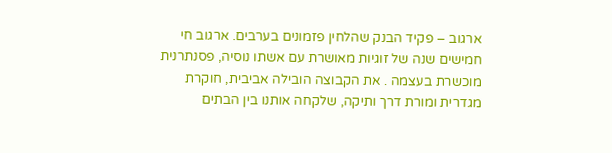ארגוב – פקיד הבנק שהלחין פזמונים בערבים. ארגוב חי חמישים שנה של זוגיות מאושרת עם אשתו נוסיה, פסנתרנית מוכשרת בעצמה . את הקבוצה הובילה אביבית, חוקרת מגדרית ומורת דרך ותיקה, שלקחה אותנו בין הבתים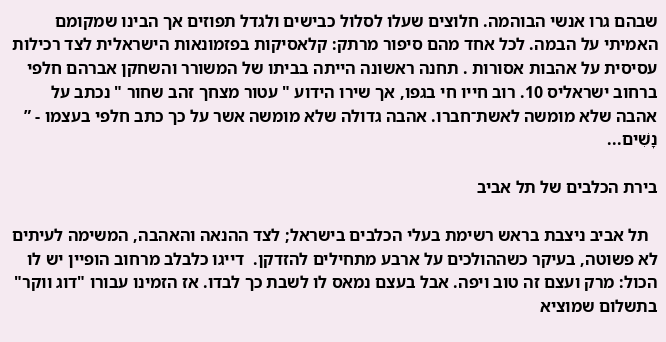שבהם גרו אנשי הבוהמה. חלוצים שעלו לסלול כבישים ולגדל תפוזים אך הבינו שמקומם האמיתי על הבמה. לכל אחד מהם סיפור מרתק: קלאסיקות בפזמונאות הישראלית לצד רכילות עסיסית על אהבות אסורות . תחנה ראשונה הייתה בביתו של המשורר והשחקן אברהם חלפי ברחוב ישראליס 10. רוב חייו חי בגפו, אך שירו הידוע " עטור מצחך זהב שחור " נכתב על אהבה שלא מומשה לאשת־חברו. אהבה גדולה שלא מומשה אשר על כך כתב חלפי בעצמו - ” נָשִׁים...

בירת הכלבים של תל אביב

  תל אביב ניצבת בראש רשימת בעלי הכלבים בישראל; לצד ההנאה והאהבה, המשימה לעיתים לא פשוטה, בעיקר כשההולכים על ארבע מתחילים להזדקן.  דייגו כלבלב מרחוב הופיין יש לו הכול: מרק ועצם זה טוב ויפה. אבל בעצם נמאס לו לשבת כך לבדו. אז הזמינו עבורו "דוג ווקר" בתשלום שמוציא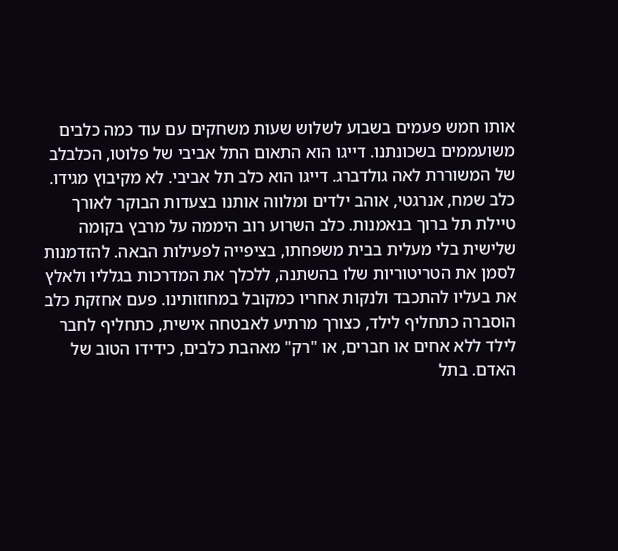אותו חמש פעמים בשבוע לשלוש שעות משחקים עם עוד כמה כלבים משועממים בשכונתנו. דייגו הוא התאום התל אביבי של פלוטו, הכלבלב של המשוררת לאה גולדברג. דייגו הוא כלב תל אביבי. לא מקיבוץ מגידו. כלב שמח, אנרגטי, אוהב ילדים ומלווה אותנו בצעדות הבוקר לאורך טיילת תל ברוך בנאמנות. כלב השרוע רוב היממה על מרבץ בקומה שלישית בלי מעלית בבית משפחתו, בציפייה לפעילות הבאה. להזדמנות לסמן את הטריטוריות שלו בהשתנה, ללכלך את המדרכות בגלליו ולאלץ את בעליו להתכבד ולנקות אחריו כמקובל במחוזותינו. פעם אחזקת כלב הוסברה כתחליף לילד, כצורך מרתיע לאבטחה אישית, כתחליף לחבר לילד ללא אחים או חברים, או "רק" מאהבת כלבים, כידידו הטוב של האדם. בתל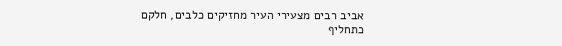אביב רבים מצעירי העיר מחזיקים כלבים, חלקם כתחליף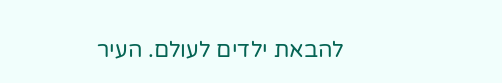להבאת ילדים לעולם. העיר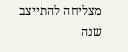מצליחה להתייצב שנה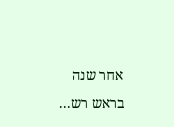אחר שנה בראש רש...